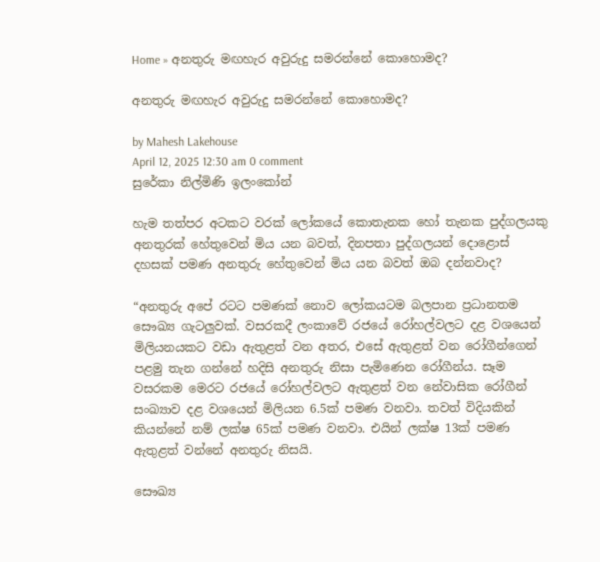Home » අනතුරු මඟහැර අවුරුදු සමරන්නේ කොහොමද?

අනතුරු මඟහැර අවුරුදු සමරන්නේ කොහොමද?

by Mahesh Lakehouse
April 12, 2025 12:30 am 0 comment
සුරේකා නිල්මිණි ඉලංකෝන්

හැම තත්පර අටකට වරක් ලෝකයේ කොතැනක හෝ තැනක පුද්ගලයකු අනතුරක් හේතුවෙන් මිය යන බවත්, දිනපතා පුද්ගලයන් දොළොස් දහසක් පමණ අනතුරු හේතුවෙන් මිය යන බවත් ඔබ දන්නවාද?

“අනතුරු අපේ රටට පමණක් නොව ලෝකයටම බලපාන ප්‍රධානතම සෞඛ්‍ය ගැටලුවක්. වසරකදී ලංකාවේ රජයේ රෝහල්වලට දළ වශයෙන් මිලියනයකට වඩා ඇතුළත් වන අතර, එසේ ඇතුළත් වන රෝගීන්ගෙන් පළමු තැන ගන්නේ හදිසි අනතුරු නිසා පැමිණෙන රෝගීන්ය. සෑම වසරකම මෙරට රජයේ රෝහල්වලට ඇතුළත් වන නේවාසික රෝගීන් සංඛ්‍යාව දළ වශයෙන් මිලියන 6.5ක් පමණ වනවා. තවත් විදියකින් කියන්නේ නම් ලක්ෂ 65ක් පමණ වනවා. එයින් ලක්ෂ 13ක් පමණ ඇතුළත් වන්නේ අනතුරු නිසයි.

සෞඛ්‍ය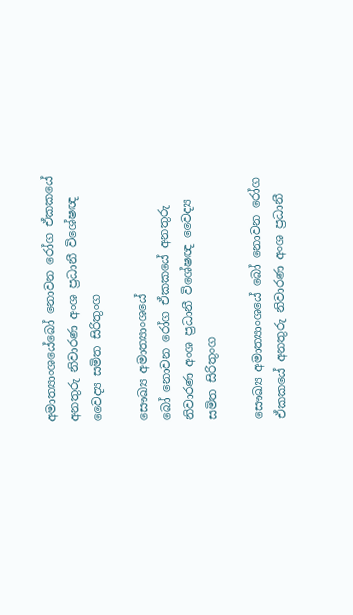අමාත්‍යාංශයේබෝ නොවන රෝග ඒකකයේ අනතුරු නිවාරණ අංශ ප්‍රධානී විශේෂඥ වෛද්‍ය සමිත සිරිතුංග

සෞඛ්‍ය අමාත්‍යාංශයේ
බෝ නොවන රෝග ඒකකයේ අනතුරු නිවාරණ අංශ ප්‍රධානී විශේෂඥ වෛද්‍ය සමිත සිරිතුංග

සෞඛ්‍ය අමාත්‍යාංශයේ බෝ නොවන රෝග ඒකකයේ අනතුරු නිවාරණ අංශ ප්‍රධානී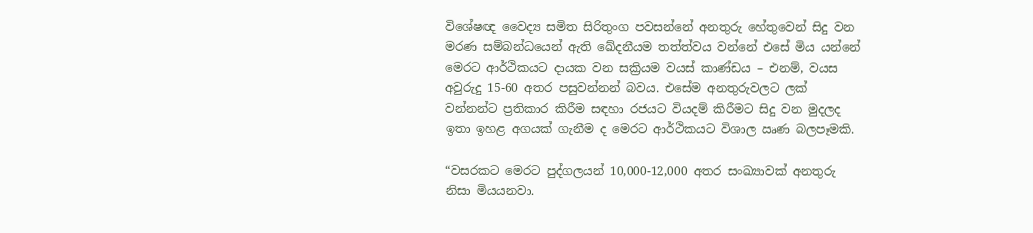විශේෂඥ වෛද්‍ය සමිත සිරිතුංග පවසන්නේ අනතුරු හේතුවෙන් සිදු වන මරණ සම්බන්ධයෙන් ඇති ඛේදනීයම තත්ත්වය වන්නේ එසේ මිය යන්නේ මෙරට ආර්ථිකයට දායක වන සක්‍රියම වයස් කාණ්ඩය – එනම්, වයස අවුරුදු 15-60 අතර පසුවන්නන් බවය. එසේම අනතුරුවලට ලක් වන්නන්ට ප්‍රතිකාර කිරීම සඳහා රජයට වියදම් කිරීමට සිදු වන මුදලද ඉතා ඉහළ අගයක් ගැනීම ද මෙරට ආර්ථිකයට විශාල ඍණ බලපෑමකි.

“වසරකට මෙරට පුද්ගලයන් 10,000-12,000 අතර සංඛ්‍යාවක් අනතුරු නිසා මියයනවා.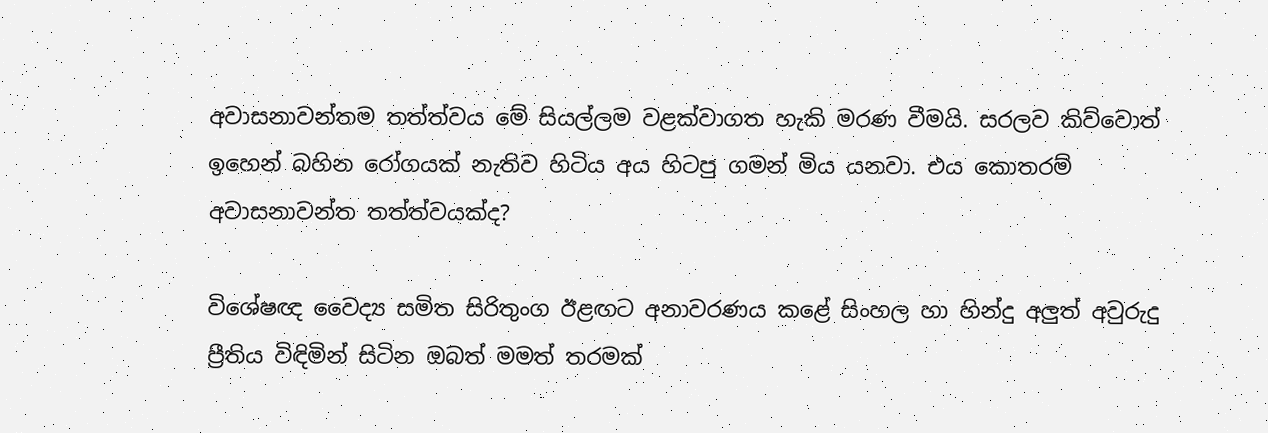අවාසනාවන්තම තත්ත්වය මේ සියල්ලම වළක්වාගත හැකි මරණ වීමයි. සරලව කිව්වොත් ඉහෙන් බහින රෝගයක් නැතිව හිටිය අය හිටපු ගමන් මිය යනවා. එය කොතරම් අවාසනාවන්ත තත්ත්වයක්ද?

විශේෂඥ වෛද්‍ය සමිත සිරිතුංග ඊළඟට අනාවරණය කළේ සිංහල හා හින්දු අලුත් අවුරුදු ප්‍රීතිය විඳිමින් සිටින ඔබත් මමත් තරමක්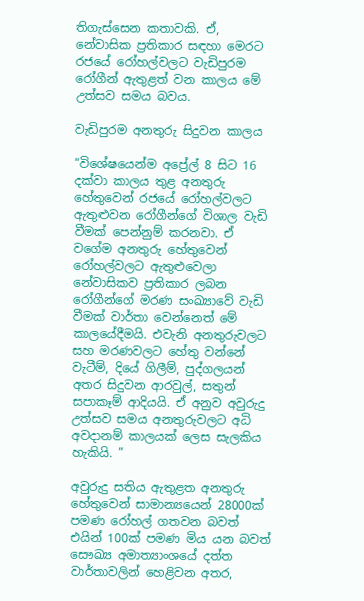තිගැස්සෙන කතාවකි. ඒ, නේවාසික ප්‍රතිකාර සඳහා මෙරට රජයේ රෝහල්වලට වැඩිපුරම රෝගීන් ඇතුළත් වන කාලය මේ උත්සව සමය බවය.

වැඩිපුරම අනතුරු සිදුවන කාලය

“විශේෂයෙන්ම අප්‍රේල් 8 සිට 16 දක්වා කාලය තුළ අනතුරු හේතුවෙන් රජයේ රෝහල්වලට ඇතුළුවන රෝගීන්ගේ විශාල වැඩි වීමක් පෙන්නුම් කරනවා. ඒ වගේම අනතුරු හේතුවෙන් රෝහල්වලට ඇතුළුවෙලා නේවාසිකව ප්‍රතිකාර ලබන රෝගීන්ගේ මරණ සංඛ්‍යාවේ වැඩි වීමක් වාර්තා වෙන්නෙත් මේ කාලයේදීමයි. එවැනි අනතුරුවලට සහ මරණවලට හේතු වන්නේ වැටීම්, දියේ ගිලීම්, පුද්ගලයන් අතර සිදුවන ආරවුල්, සතුන් සපාකෑම් ආදියයි. ඒ අනුව අවුරුදු උත්සව සමය අනතුරුවලට අධි අවදානම් කාලයක් ලෙස සැලකිය හැකියි. ”

අවුරුදු සතිය ඇතුළත අනතුරු හේතුවෙන් සාමාන්‍යයෙන් 28000ක් පමණ රෝහල් ගතවන බවත් එයින් 100ක් පමණ මිය යන බවත් සෞඛ්‍ය අමාත්‍යාංශයේ දත්ත වාර්තාවලින් හෙළිවන අතර,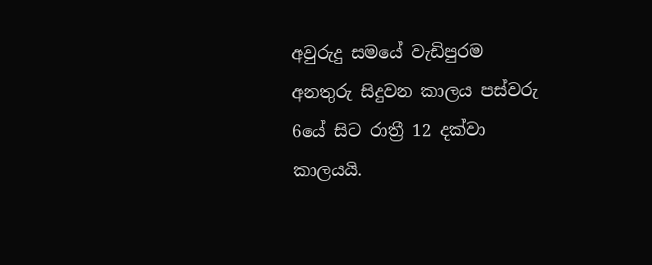අවුරුදු සමයේ වැඩිපුරම අනතුරු සිදුවන කාලය පස්වරු 6යේ සිට රාත්‍රී 12 දක්වා කාලයයි.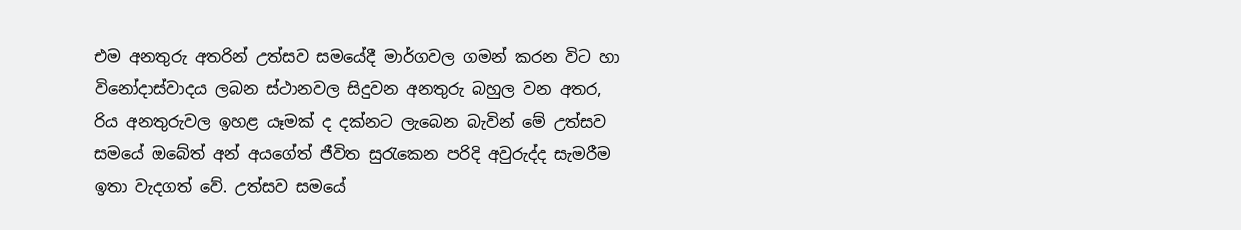එම අනතුරු අතරින් උත්සව සමයේදී මාර්ගවල ගමන් කරන විට හා විනෝදාස්වාදය ලබන ස්ථානවල සිදුවන අනතුරු බහුල වන අතර, රිය අනතුරුවල ඉහළ යෑමක් ද දක්නට ලැබෙන බැවින් මේ උත්සව සමයේ ඔබේත් අන් අයගේත් ජීවිත සුරැකෙන පරිදි අවුරුද්ද සැමරීම ඉතා වැදගත් වේ. උත්සව සමයේ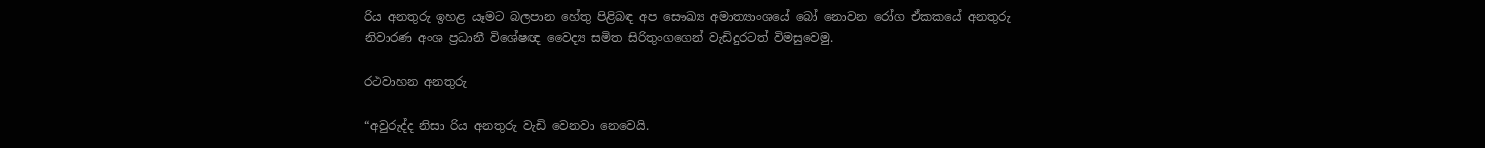රිය අනතුරු ඉහළ යෑමට බලපාන හේතු පිළිබඳ අප සෞඛ්‍ය අමාත්‍යාංශයේ බෝ නොවන රෝග ඒකකයේ අනතුරු නිවාරණ අංශ ප්‍රධානී විශේෂඥ වෛද්‍ය සමිත සිරිතුංගගෙන් වැඩිදුරටත් විමසුවෙමු.

රථවාහන අනතුරු

“අවුරුද්ද නිසා රිය අනතුරු වැඩි වෙනවා නෙවෙයි.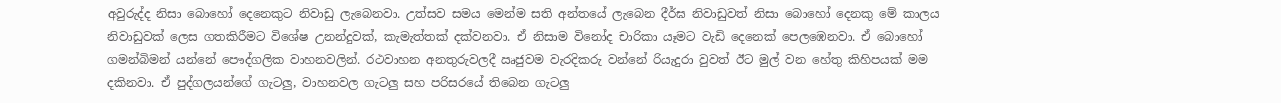අවුරුද්ද නිසා බොහෝ දෙනෙකුට නිවාඩු ලැබෙනවා. උත්සව සමය මෙන්ම සති අන්තයේ ලැබෙන දීර්ඝ නිවාඩුවත් නිසා බොහෝ දෙනකු මේ කාලය නිවාඩුවක් ලෙස ගතකිරීමට විශේෂ උනන්දුවක්, කැමැත්තක් දක්වනවා. ඒ නිසාම විනෝද චාරිකා යෑමට වැඩි දෙනෙක් පෙලඹෙනවා. ඒ බොහෝ ගමන්බිමන් යන්නේ පෞද්ගලික වාහනවලින්. රථවාහන අනතුරුවලදී ඍජුවම වැරදිකරු වන්නේ රියැදුරා වුවත් ඊට මුල් වන හේතු කිහිපයක් මම දකිනවා. ඒ පුද්ගලයන්ගේ ගැටලු, වාහනවල ගැටලු සහ පරිසරයේ තිබෙන ගැටලු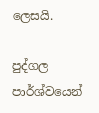ලෙසයි.

පුද්ගල පාර්ශ්වයෙන්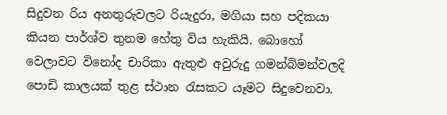සිදුවන රිය අනතුරුවලට රියැදුරා, මගියා සහ පදිකයා කියන පාර්ශ්ව තුනම හේතු විය හැකියි. බොහෝ වෙලාවට විනෝද චාරිකා ඇතුළු අවුරුදු ගමන්බිමන්වලදි පොඩි කාලයක් තුළ ස්ථාන රැසකට යෑමට සිදුවෙනවා.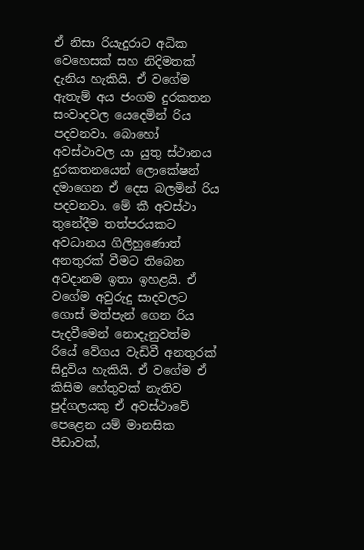ඒ නිසා රියැදුරාට අධික වෙහෙසක් සහ නිදිමතක් දැනිය හැකියි. ඒ වගේම ඇතැම් අය ජංගම දුරකතන සංවාදවල යෙදෙමින් රිය පදවනවා. බොහෝ අවස්ථාවල යා යුතු ස්ථානය දුරකතනයෙන් ලොකේෂන් දමාගෙන ඒ දෙස බලමින් රිය පදවනවා. මේ කී අවස්ථා තුනේදීම තත්පරයකට අවධානය ගිලිහුණොත් අනතුරක් වීමට තිබෙන අවදානම ඉතා ඉහළයි. ඒ වගේම අවුරුදු සාදවලට ගොස් මත්පැන් ගෙන රිය පැදවීමෙන් නොදැනුවත්ම රියේ වේගය වැඩිවී අනතුරක් සිදුවිය හැකියි. ඒ වගේම ඒ කිසිම හේතුවක් නැතිව පුද්ගලයකු ඒ අවස්ථාවේ පෙළෙන යම් මානසික පීඩාවක්,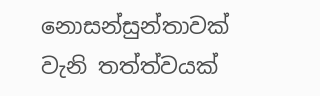නොසන්සුන්තාවක් වැනි තත්ත්වයක්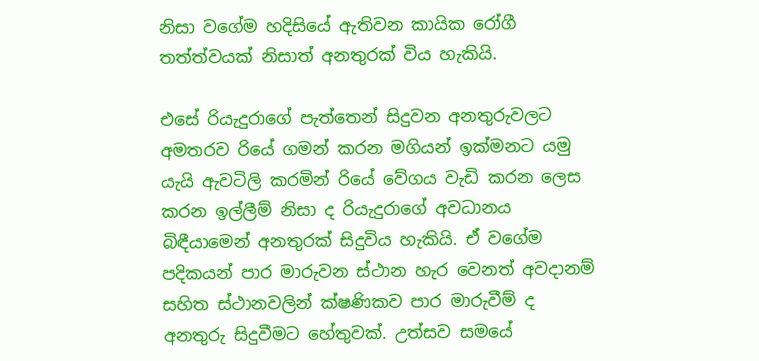නිසා වගේම හදිසියේ ඇතිවන කායික රෝගී තත්ත්වයක් නිසාත් අනතුරක් විය හැකියි.

එසේ රියැදුරාගේ පැත්තෙන් සිදුවන අනතුරුවලට අමතරව රියේ ගමන් කරන මගියන් ඉක්මනට යමු යැයි ඇවටිලි කරමින් රියේ වේගය වැඩි කරන ලෙස කරන ඉල්ලීම් නිසා ද රියැදුරාගේ අවධානය බිඳීයාමෙන් අනතුරක් සිදුවිය හැකියි. ඒ වගේම පදිකයන් පාර මාරුවන ස්ථාන හැර වෙනත් අවදානම් සහිත ස්ථානවලින් ක්ෂණිකව පාර මාරුවීම් ද අනතුරු සිදුවීමට හේතුවක්. උත්සව සමයේ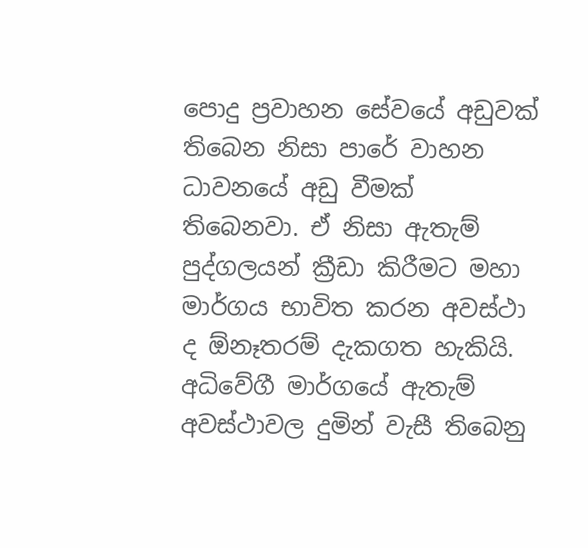පොදු ප්‍රවාහන සේවයේ අඩුවක් තිබෙන නිසා පාරේ වාහන ධාවනයේ අඩු වීමක් තිබෙනවා. ඒ නිසා ඇතැම් පුද්ගලයන් ක්‍රීඩා කිරීමට මහා මාර්ගය භාවිත කරන අවස්ථා ද ඕනෑතරම් දැකගත හැකියි. අධිවේගී මාර්ගයේ ඇතැම් අවස්ථාවල දුමින් වැසී තිබෙනු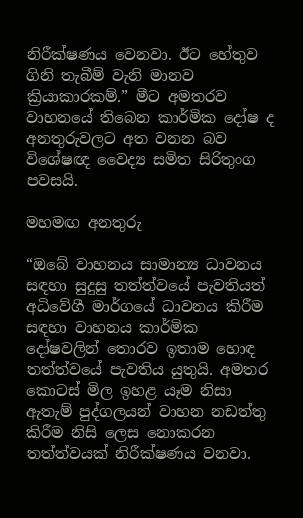නිරීක්ෂණය වෙනවා. ඊට හේතුව ගිනි තැබීම් වැනි මානව ක්‍රියාකාරකම්.” මීට අමතරව වාහනයේ තිබෙන කාර්මික දෝෂ ද අනතුරුවලට අත වනන බව විශේෂඥ වෛද්‍ය සමිත සිරිතුංග පවසයි.

මහමඟ අනතුරු

“ඔබේ වාහනය සාමාන්‍ය ධාවනය සඳහා සුදුසු තත්ත්වයේ පැවතියත් අධිවේගී මාර්ගයේ ධාවනය කිරීම සඳහා වාහනය කාර්මික දෝෂවලින් තොරව ඉතාම හොඳ තත්ත්වයේ පැවතිය යුතුයි. අමතර කොටස් මිල ඉහළ යෑම නිසා ඇතැම් පුද්ගලයන් වාහන නඩත්තු කිරීම නිසි ලෙස නොකරන තත්ත්වයක් නිරීක්ෂණය වනවා.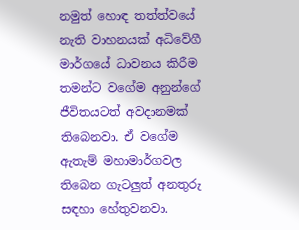නමුත් හොඳ තත්ත්වයේ නැති වාහනයක් අධිවේගී මාර්ගයේ ධාවනය කිරීම තමන්ට වගේම අනුන්ගේ ජීවිතයටත් අවදානමක් තිබෙනවා. ඒ වගේම ඇතැම් මහාමාර්ගවල තිබෙන ගැටලුත් අනතුරු සඳහා හේතුවනවා.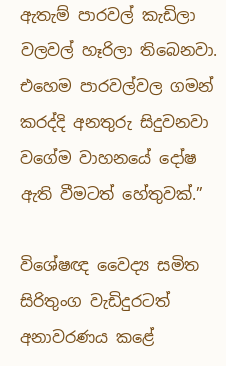ඇතැම් පාරවල් කැඩිලා වලවල් හෑරිලා තිබෙනවා. එහෙම පාරවල්වල ගමන් කරද්දි අනතුරු සිදුවනවා වගේම වාහනයේ දෝෂ ඇති වීමටත් හේතුවක්.”

විශේෂඥ වෛද්‍ය සමිත සිරිතුංග වැඩිදුරටත් අනාවරණය කළේ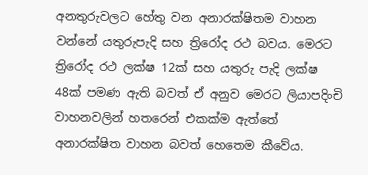අනතුරුවලට හේතු වන අනාරක්ෂිතම වාහන වන්නේ යතුරුපැදි සහ ත්‍රිරෝද රථ බවය. මෙරට ත්‍රිරෝද රථ ලක්ෂ 12ක් සහ යතුරු පැදි ලක්ෂ 48ක් පමණ ඇති බවත් ඒ අනුව මෙරට ලියාපදිංචි වාහනවලින් හතරෙන් එකක්ම ඇත්තේ අනාරක්ෂිත වාහන බවත් හෙතෙම කීවේය.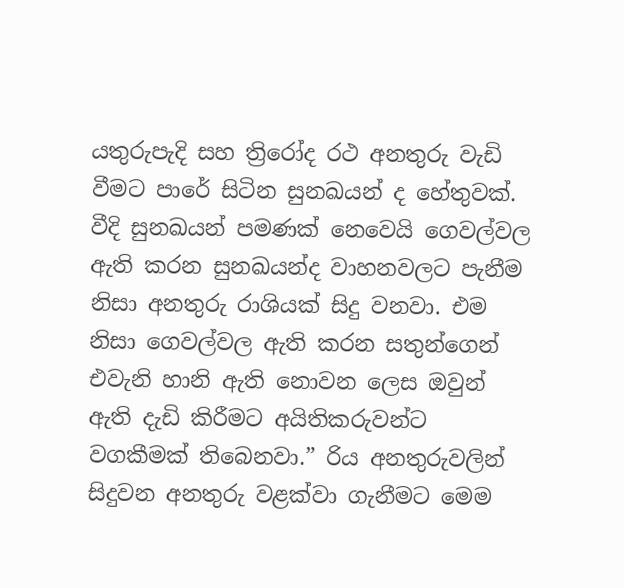යතුරුපැදි සහ ත්‍රිරෝද රථ අනතුරු වැඩි වීමට පාරේ සිටින සුනඛයන් ද හේතුවක්. වීදි සුනඛයන් පමණක් නෙවෙයි ගෙවල්වල ඇති කරන සුනඛයන්ද වාහනවලට පැනීම නිසා අනතුරු රාශියක් සිදු වනවා. එම නිසා ගෙවල්වල ඇති කරන සතුන්ගෙන් එවැනි හානි ඇති නොවන ලෙස ඔවුන් ඇති දැඩි කිරීමට අයිතිකරුවන්ට වගකීමක් තිබෙනවා.” රිය අනතුරුවලින් සිදුවන අනතුරු වළක්වා ගැනීමට මෙම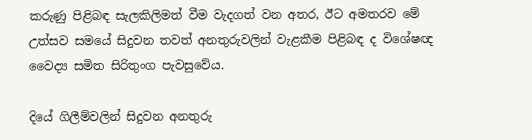කරුණු පිළිබඳ සැලකිලිමත් වීම වැදගත් වන අතර, ඊට අමතරව මේ උත්සව සමයේ සිදුවන තවත් අනතුරුවලින් වැළකීම පිළිබඳ ද විශේෂඥ වෛද්‍ය සමිත සිරිතුංග පැවසුවේය.

දියේ ගිලීම්වලින් සිදුවන අනතුරු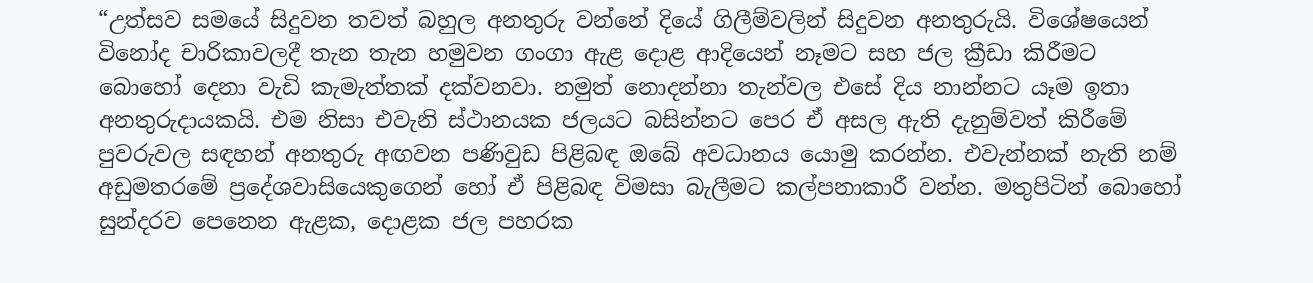“උත්සව සමයේ සිදුවන තවත් බහුල අනතුරු වන්නේ දියේ ගිලීම්වලින් සිදුවන අනතුරුයි. විශේෂයෙන් විනෝද චාරිකාවලදී තැන තැන හමුවන ගංගා ඇළ දොළ ආදියෙන් නෑමට සහ ජල ක්‍රීඩා කිරීමට බොහෝ දෙනා වැඩි කැමැත්තක් දක්වනවා. නමුත් නොදන්නා තැන්වල එසේ දිය නාන්නට යෑම ඉතා අනතුරුදායකයි. එම නිසා එවැනි ස්ථානයක ජලයට බසින්නට පෙර ඒ අසල ඇති දැනුම්වත් කිරීමේ පුවරුවල සඳහන් අනතුරු අඟවන පණිවුඩ පිළිබඳ ඔබේ අවධානය යොමු කරන්න. එවැන්නක් නැති නම් අඩුමතරමේ ප්‍රදේශවාසියෙකුගෙන් හෝ ඒ පිළිබඳ විමසා බැලීමට කල්පනාකාරී වන්න. මතුපිටින් බොහෝ සුන්දරව පෙනෙන ඇළක, දොළක ජල පහරක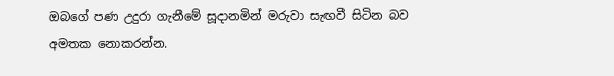ඔබගේ පණ උදුරා ගැනීමේ සූදානමින් මරුවා සැඟවී සිටින බව අමතක නොකරන්න.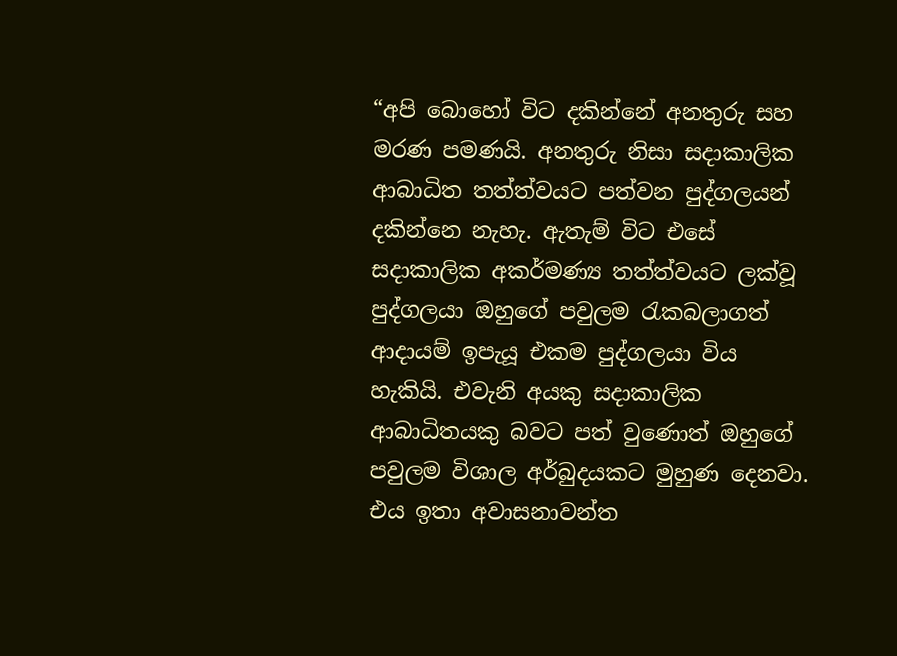“අපි බොහෝ විට දකින්නේ අනතුරු සහ මරණ පමණයි. අනතුරු නිසා සදාකාලික ආබාධිත තත්ත්වයට පත්වන පුද්ගලයන් දකින්නෙ නැහැ. ඇතැම් විට එසේ සදාකාලික අකර්මණ්‍ය තත්ත්වයට ලක්වූ පුද්ගලයා ඔහුගේ පවුලම රැකබලාගත් ආදායම් ඉපැයූ එකම පුද්ගලයා විය හැකියි. එවැනි අයකු සදාකාලික ආබාධිතයකු බවට පත් වුණොත් ඔහුගේ පවුලම විශාල අර්බුදයකට මුහුණ දෙනවා. එය ඉතා අවාසනාවන්ත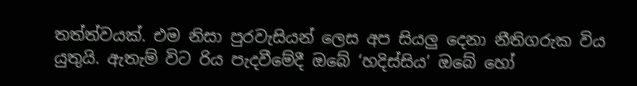තත්ත්වයක්. එම නිසා පුරවැසියන් ලෙස අප සියලු දෙනා නීතිගරුක විය යුතුයි. ඇතැම් විට රිය පැදවීමේදී ඔබේ ‘හදිස්සිය’ ඔබේ හෝ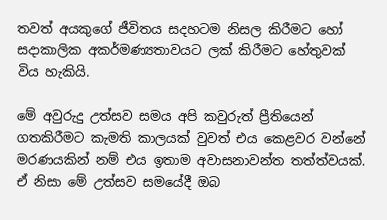තවත් අයකුගේ ජීවිතය සදහටම නිසල කිරීමට හෝ සදාකාලික අකර්මණ්‍යතාවයට ලක් කිරීමට හේතුවක් විය හැකියි.

මේ අවුරුදු උත්සව සමය අපි කවුරුත් ප්‍රීතියෙන් ගතකිරීමට කැමති කාලයක් වුවත් එය කෙළවර වන්නේ මරණයකින් නම් එය ඉතාම අවාසනාවන්ත තත්ත්වයක්. ඒ නිසා මේ උත්සව සමයේදී ඔබ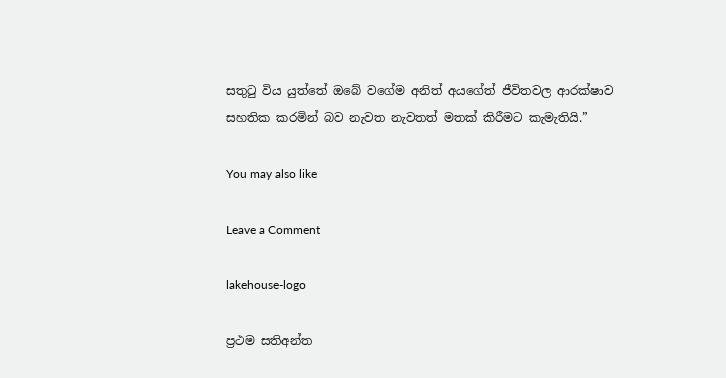සතුටු විය යුත්තේ ඔබේ වගේම අනිත් අයගේත් ජීවිතවල ආරක්ෂාව සහතික කරමින් බව නැවත නැවතත් මතක් කිරීමට කැමැතියි.”

You may also like

Leave a Comment

lakehouse-logo

ප්‍රථම සතිඅන්ත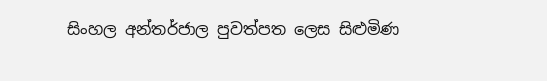සිංහල අන්තර්ජාල පුවත්පත ලෙස සිළුමිණ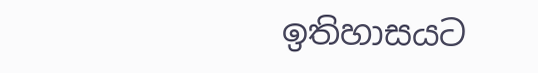ඉතිහාසයට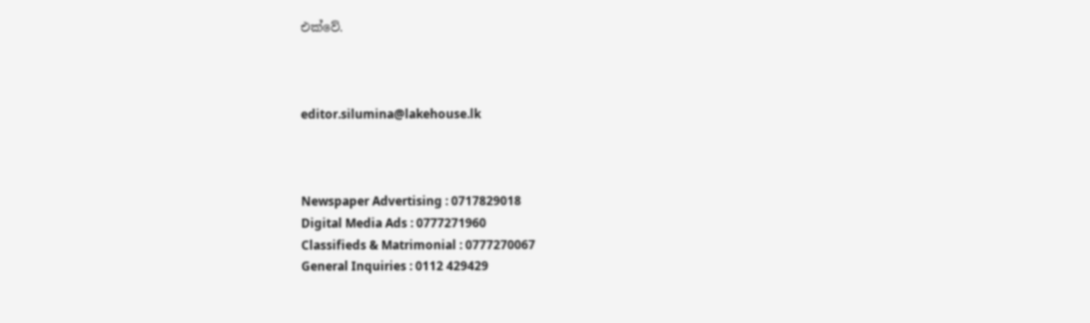එක්වේ.



editor.silumina@lakehouse.lk



Newspaper Advertising : 0717829018
Digital Media Ads : 0777271960
Classifieds & Matrimonial : 0777270067
General Inquiries : 0112 429429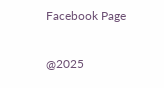Facebook Page

@2025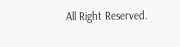All Right Reserved.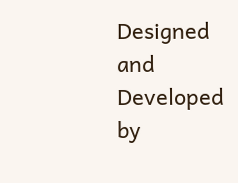Designed and Developed by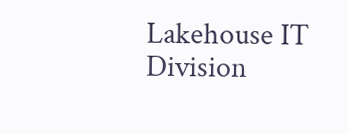Lakehouse IT Division